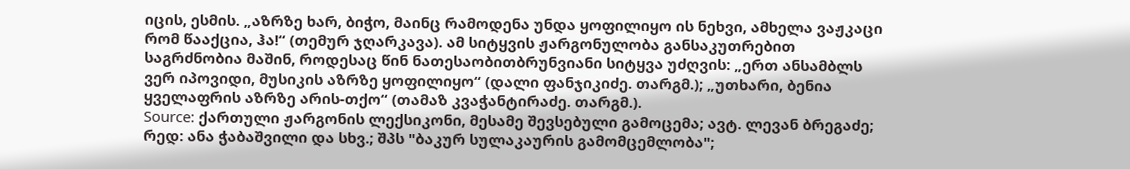იცის, ესმის. „აზრზე ხარ, ბიჭო, მაინც რამოდენა უნდა ყოფილიყო ის ნეხვი, ამხელა ვაჟკაცი რომ წააქცია, ჰა!“ (თემურ ჯღარკავა). ამ სიტყვის ჟარგონულობა განსაკუთრებით საგრძნობია მაშინ, როდესაც წინ ნათესაობითბრუნვიანი სიტყვა უძღვის: „ერთ ანსამბლს ვერ იპოვიდი, მუსიკის აზრზე ყოფილიყო“ (დალი ფანჯიკიძე. თარგმ.); „უთხარი, ბენია ყველაფრის აზრზე არის-თქო“ (თამაზ კვაჭანტირაძე. თარგმ.).
Source: ქართული ჟარგონის ლექსიკონი, მესამე შევსებული გამოცემა; ავტ. ლევან ბრეგაძე; რედ: ანა ჭაბაშვილი და სხვ.; შპს "ბაკურ სულაკაურის გამომცემლობა";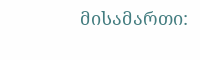მისამართი: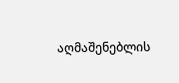აღმაშენებლის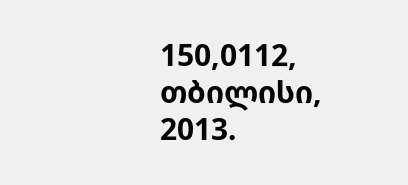150,0112, თბილისი, 2013.